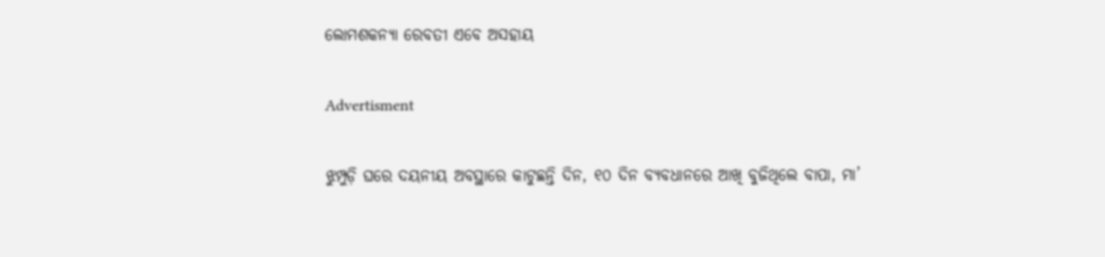ଲୋମଶକନ୍ୟା ରେବତୀ ଏବେ ଅସହାୟ

Advertisment

ଝୁମ୍ପୁଡ଼ି ଘରେ ଦୟନୀୟ ଅବସ୍ଥାରେ କାଟୁଛନ୍ତି ଦିନ, ୧୦ ଦିନ ବ୍ୟବଧାନରେ ଆଖି ବୁଜିଥିଲେ ବାପା, ମା’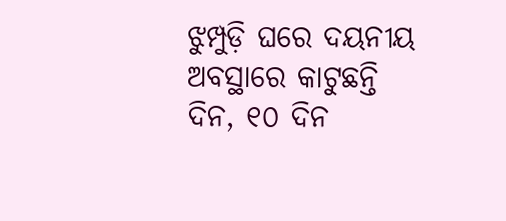ଝୁମ୍ପୁଡ଼ି ଘରେ ଦୟନୀୟ ଅବସ୍ଥାରେ କାଟୁଛନ୍ତି ଦିନ, ୧୦ ଦିନ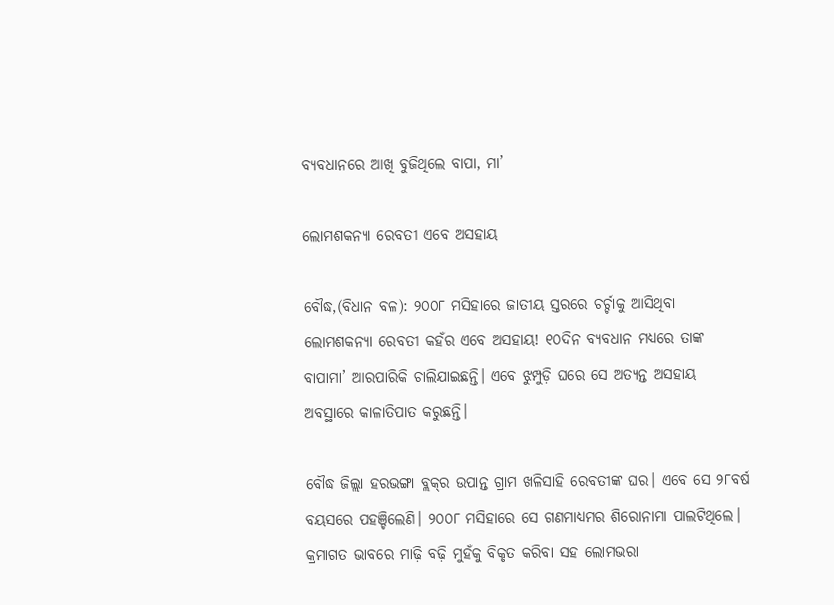ବ୍ୟବଧାନରେ ଆଖି ବୁଜିଥିଲେ ବାପା, ମା’

ଲୋମଶକନ୍ୟା ରେବତୀ ଏବେ ଅସହାୟ

ବୌଦ୍ଧ,(ବିଧାନ ବଳ): ୨୦୦୮ ମସିହାରେ ଜାତୀୟ ସ୍ତରରେ ଚର୍ଚ୍ଚାକୁ ଆସିଥିବା ଲୋମଶକନ୍ୟା ରେବତୀ କହଁର ଏବେ ଅସହାୟ! ୧୦ଦିନ ବ୍ୟବଧାନ ମଧ୍ୟରେ ତାଙ୍କ ବାପାମା’ ଆରପାରିକି ଚାଲିଯାଇଛନ୍ତି। ଏବେ ଝୁମ୍ପୁଡ଼ି ଘରେ ସେ ଅତ୍ୟନ୍ତ ଅସହାୟ ଅବସ୍ଥାରେ କାଳାତିପାତ କରୁଛନ୍ତି।

ବୌଦ୍ଧ ଜିଲ୍ଲା ହରଭଙ୍ଗା ବ୍ଲକ୍‌ର ଉପାନ୍ତ ଗ୍ରାମ ଖଳିସାହି ରେବତୀଙ୍କ ଘର। ଏବେ ସେ ୨୮ବର୍ଷ ବୟସରେ ପହଞ୍ଚିଲେଣି। ୨୦୦୮ ମସିହାରେ ସେ ଗଣମାଧ୍ୟମର ଶିରୋନାମା ପାଲଟିଥି‌ଲେ। କ୍ରମାଗତ ଭାବରେ ମାଢ଼ି ବଢ଼ି ମୁହଁକୁ ବିକୃତ କରିବା ସହ ଲୋମଭରା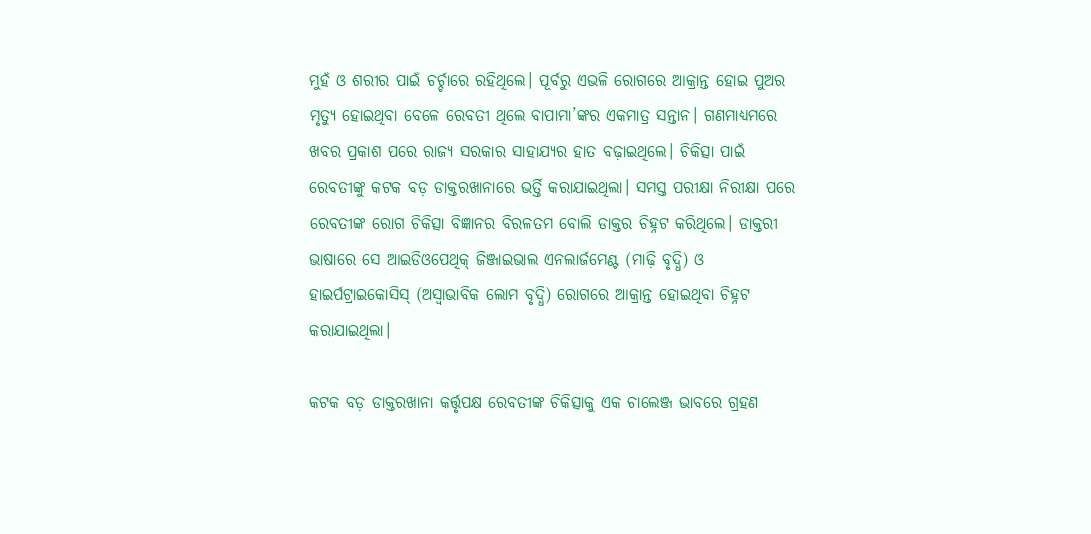ମୁହଁ ଓ ଶରୀର ପାଇଁ ଚର୍ଚ୍ଚାରେ ରହିଥିଲେ। ପୂର୍ବରୁ ଏଭଳି ରୋଗରେ ଆକ୍ରାନ୍ତ ହୋଇ ପୁଅର ମୃତ୍ୟୁ ହୋଇଥିବା ବେଳେ ରେବତୀ ଥିଲେ ବାପାମା’ଙ୍କର ଏକମାତ୍ର ସନ୍ତାନ। ଗଣମାଧ୍ୟମରେ ଖବର ପ୍ରକାଶ ପରେ ରାଜ୍ୟ ସରକାର ସାହାଯ୍ୟର ହାତ ବଢ଼ାଇଥିଲେ। ଚିକିତ୍ସା ପାଇଁ ରେବତୀଙ୍କୁ କଟକ ବଡ଼ ଡାକ୍ତରଖାନାରେ ଭର୍ତ୍ତି କରାଯାଇଥିଲା। ସମସ୍ତ ପରୀକ୍ଷା ନିରୀକ୍ଷା ପରେ ରେବତୀଙ୍କ ରୋଗ ଚିକିତ୍ସା ବିଜ୍ଞାନର ବିରଳତମ ବୋଲି ଡାକ୍ତର ଚିହ୍ନଟ କରିଥିଲେ। ଡାକ୍ତରୀ ଭାଷାରେ ସେ ଆଇଡିଓପେଥିକ୍‌ ଜିଞ୍ଜାଇଭାଲ ଏନଲାର୍ଜମେଣ୍ଟ (ମାଢ଼ି ବୃଦ୍ଧି) ଓ ହାଇର୍ପଟ୍ରାଇକୋସିସ୍‌ (ଅସ୍ବାଭାବିକ ଲୋମ ବୃଦ୍ଧି) ରୋଗରେ ଆକ୍ରାନ୍ତ ହୋଇଥିବା ଚିହ୍ନଟ କରାଯାଇଥିଲା।

କଟକ ବଡ଼ ଡାକ୍ତରଖାନା କର୍ତ୍ତୃପକ୍ଷ ରେବତୀଙ୍କ ଚିକିତ୍ସାକୁ ଏକ ଚାଲେଞ୍ଜ ଭାବରେ ଗ୍ରହଣ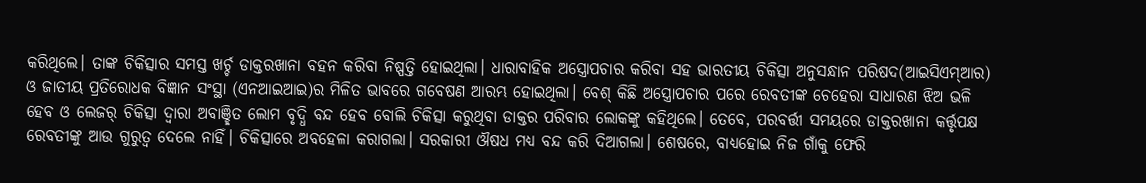କରିଥିଲେ। ତାଙ୍କ ଚିକିତ୍ସାର ସମସ୍ତ ଖର୍ଚ୍ଚ ଡାକ୍ତରଖାନା ବହନ କରିବା ନିଷ୍ପତ୍ତି ହୋଇଥିଲା। ଧାରାବାହିକ ଅସ୍ତ୍ରୋପଚାର କରିବା ସହ ଭାରତୀୟ ଚିକିତ୍ସା ଅନୁସନ୍ଧାନ ପରିଷଦ(ଆଇସିଏମ୍‌ଆର) ଓ ଜାତୀୟ ପ୍ରତିରୋଧକ ବିଜ୍ଞାନ ସଂସ୍ଥା (ଏନଆଇଆଇ)ର ମିଳିତ ଭାବରେ ଗବେଷଣ ଆରମ୍ଭ ହୋଇଥିଲା। ବେଶ୍‌ କିଛି ଅସ୍ତ୍ରୋପଚାର ପରେ ରେବତୀଙ୍କ ଚେହେରା ସାଧାରଣ ଝିଅ ଭଳି ହେବ ଓ ଲେଜର୍‌ ଚିକିତ୍ସା ଦ୍ବାରା ଅବାଞ୍ଛିତ ଲୋମ ବୃଦ୍ଧି ବନ୍ଦ ହେବ ବୋଲି ଚିକିତ୍ସା କରୁଥିବା ଡାକ୍ତର ପରିବାର ଲୋକଙ୍କୁ କହିଥିଲେ। ତେବେ, ପରବର୍ତ୍ତୀ ସମୟରେ ଡାକ୍ତରଖାନା କର୍ତ୍ତୃପକ୍ଷ ରେବତୀଙ୍କୁ ଆଉ ଗୁରୁତ୍ବ ଦେଲେ ନାହିଁ। ଚିକିତ୍ସାରେ ଅବହେଳା କରାଗଲା। ସରକାରୀ ଔଷଧ ମଧ୍ୟ ବନ୍ଦ କରି ଦିଆଗଲା। ଶେଷରେ, ବାଧ୍ୟହୋଇ ନିଜ ଗାଁକୁ ଫେରି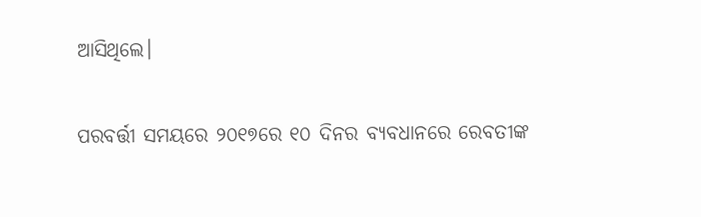ଆସିଥିଲେ।

ପରବର୍ତ୍ତୀ ସମୟରେ ୨୦୧୭ରେ ୧୦ ଦିନର ବ୍ୟବଧାନରେ ରେବତୀଙ୍କ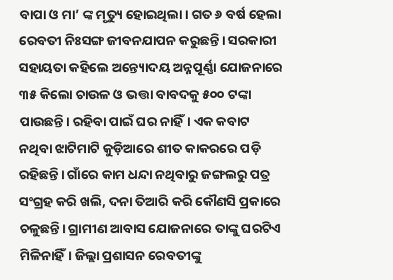ବାପା ଓ ମା’ ଙ୍କ ମୃତ୍ୟୁ ହୋଇଥିଲା। ଗତ ୬ ବର୍ଷ ହେଲା ରେବତୀ ନିଃସଙ୍ଗ ଜୀବନଯାପନ କରୁଛନ୍ତି। ସରକାରୀ ସହାୟତା କହିଲେ ଅନ୍ତ୍ୟୋଦୟ ଅନ୍ନପୂର୍ଣ୍ଣା ଯୋଜନାରେ ୩୫ କିଲୋ ଚାଉଳ ଓ ଭତ୍ତା ବାବଦକୁ ୫୦୦ ଟଙ୍କା ପାଉଛନ୍ତି। ରହିବା ପାଇଁ ଘର ନାହିଁ। ଏକ କବାଟ ନଥିବା ଝାଟିମାଟି କୁଡ଼ିଆରେ ଶୀତ କାକରରେ ପଡ଼ି ରହିଛନ୍ତି। ଗାଁରେ କାମ ଧନ୍ଦା ନଥିବାରୁ ଜଙ୍ଗଲରୁ ପତ୍ର ସଂଗ୍ରହ କରି ଖଲି, ଦନା ତିଆରି କରି କୌଣସି ପ୍ରକାରେ ଚଳୁଛନ୍ତି। ଗ୍ରାମୀଣ ଆବାସ ଯୋଜନାରେ ତାଙ୍କୁ ଘରଟିଏ ମିଳିନାହିଁ। ଜିଲ୍ଲା ପ୍ରଶାସନ ରେବତୀଙ୍କୁ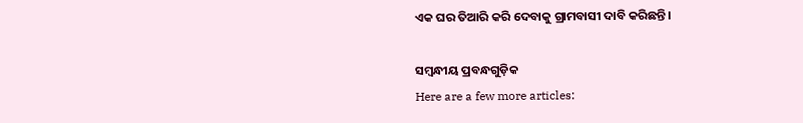ଏକ ଘର ତିଆରି କରି ଦେବାକୁ ଗ୍ରାମବାସୀ ଦାବି କରିଛନ୍ତି।

ସମ୍ବନ୍ଧୀୟ ପ୍ରବନ୍ଧଗୁଡ଼ିକ
Here are a few more articles: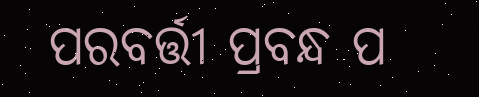ପରବର୍ତ୍ତୀ ପ୍ରବନ୍ଧ ପ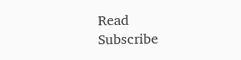Read
Subscribe